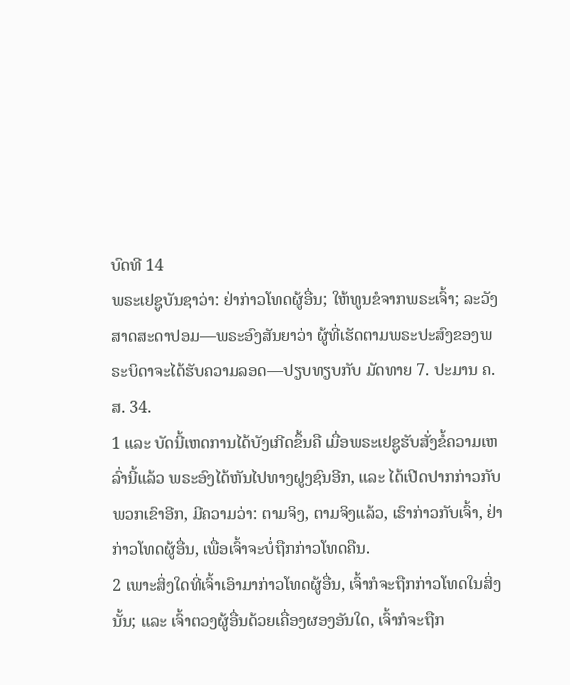ບົດທີ 14
ພຣະເຢຊູບັນຊາວ່າ: ຢ່າກ່າວໂທດຜູ້ອື່ນ; ໃຫ້ທູນຂໍຈາກພຣະເຈົ້າ; ລະວັງສາດສະດາປອມ—ພຣະອົງສັນຍາວ່າ ຜູ້ທີ່ເຮັດຕາມພຣະປະສົງຂອງພຣະບິດາຈະໄດ້ຮັບຄວາມລອດ—ປຽບທຽບກັບ ມັດທາຍ 7. ປະມານ ຄ.ສ. 34.
1 ແລະ ບັດນີ້ເຫດການໄດ້ບັງເກີດຂຶ້ນຄື ເມື່ອພຣະເຢຊູຮັບສັ່ງຂໍ້ຄວາມເຫລົ່ານີ້ແລ້ວ ພຣະອົງໄດ້ຫັນໄປທາງຝູງຊົນອີກ, ແລະ ໄດ້ເປີດປາກກ່າວກັບພວກເຂົາອີກ, ມີຄວາມວ່າ: ຕາມຈິງ, ຕາມຈິງແລ້ວ, ເຮົາກ່າວກັບເຈົ້າ, ຢ່າກ່າວໂທດຜູ້ອື່ນ, ເພື່ອເຈົ້າຈະບໍ່ຖືກກ່າວໂທດຄືນ.
2 ເພາະສິ່ງໃດທີ່ເຈົ້າເອົາມາກ່າວໂທດຜູ້ອື່ນ, ເຈົ້າກໍຈະຖືກກ່າວໂທດໃນສິ່ງນັ້ນ; ແລະ ເຈົ້າຕວງຜູ້ອື່ນດ້ວຍເຄື່ອງຜອງອັນໃດ, ເຈົ້າກໍຈະຖືກ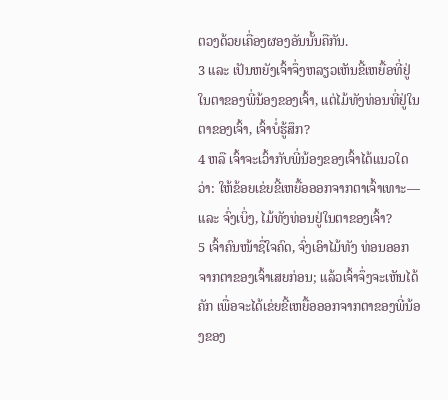ຕວງດ້ວຍເຄື່ອງຜອງອັນນັ້ນຄືກັນ.
3 ແລະ ເປັນຫຍັງເຈົ້າຈຶ່ງຫລຽວເຫັນຂີ້ເຫຍື້ອທີ່ຢູ່ໃນຕາຂອງພີ່ນ້ອງຂອງເຈົ້າ, ແຕ່ໄມ້ທັງທ່ອນທີ່ຢູ່ໃນຕາຂອງເຈົ້າ, ເຈົ້າບໍ່ຮູ້ສຶກ?
4 ຫລື ເຈົ້າຈະເວົ້າກັບພີ່ນ້ອງຂອງເຈົ້າໄດ້ແນວໃດວ່າ: ໃຫ້ຂ້ອຍເຂ່ຍຂີ້ເຫຍື້ອອອກຈາກຕາເຈົ້າເທາະ—ແລະ ຈົ່ງເບິ່ງ, ໄມ້ທັງທ່ອນຢູ່ໃນຕາຂອງເຈົ້າ?
5 ເຈົ້າຄົນໜ້າຊື່ໃຈຄົດ, ຈົ່ງເອົາໄມ້ທັງ ທ່ອນອອກຈາກຕາຂອງເຈົ້າເສຍກ່ອນ; ແລ້ວເຈົ້າຈຶ່ງຈະເຫັນໄດ້ຄັກ ເພື່ອຈະໄດ້ເຂ່ຍຂີ້ເຫຍື້ອອອກຈາກຕາຂອງພີ່ນ້ອງຂອງ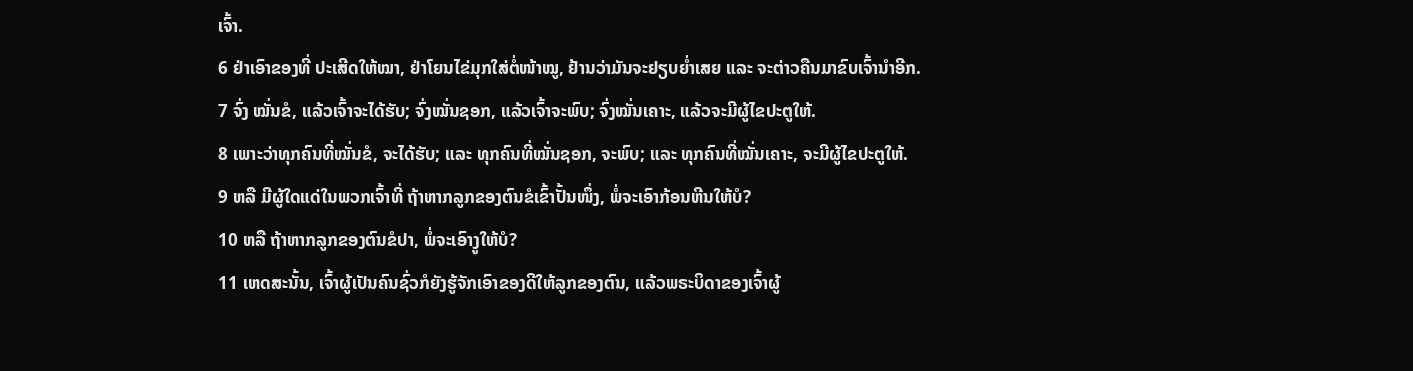ເຈົ້າ.
6 ຢ່າເອົາຂອງທີ່ ປະເສີດໃຫ້ໝາ, ຢ່າໂຍນໄຂ່ມຸກໃສ່ຕໍ່ໜ້າໝູ, ຢ້ານວ່າມັນຈະຢຽບຍ່ຳເສຍ ແລະ ຈະຕ່າວຄືນມາຂົບເຈົ້ານຳອີກ.
7 ຈົ່ງ ໝັ່ນຂໍ, ແລ້ວເຈົ້າຈະໄດ້ຮັບ; ຈົ່ງໝັ່ນຊອກ, ແລ້ວເຈົ້າຈະພົບ; ຈົ່ງໝັ່ນເຄາະ, ແລ້ວຈະມີຜູ້ໄຂປະຕູໃຫ້.
8 ເພາະວ່າທຸກຄົນທີ່ໝັ່ນຂໍ, ຈະໄດ້ຮັບ; ແລະ ທຸກຄົນທີ່ໝັ່ນຊອກ, ຈະພົບ; ແລະ ທຸກຄົນທີ່ໝັ່ນເຄາະ, ຈະມີຜູ້ໄຂປະຕູໃຫ້.
9 ຫລື ມີຜູ້ໃດແດ່ໃນພວກເຈົ້າທີ່ ຖ້າຫາກລູກຂອງຕົນຂໍເຂົ້າປັ້ນໜຶ່ງ, ພໍ່ຈະເອົາກ້ອນຫີນໃຫ້ບໍ?
10 ຫລື ຖ້າຫາກລູກຂອງຕົນຂໍປາ, ພໍ່ຈະເອົາງູໃຫ້ບໍ?
11 ເຫດສະນັ້ນ, ເຈົ້າຜູ້ເປັນຄົນຊົ່ວກໍຍັງຮູ້ຈັກເອົາຂອງດີໃຫ້ລູກຂອງຕົນ, ແລ້ວພຣະບິດາຂອງເຈົ້າຜູ້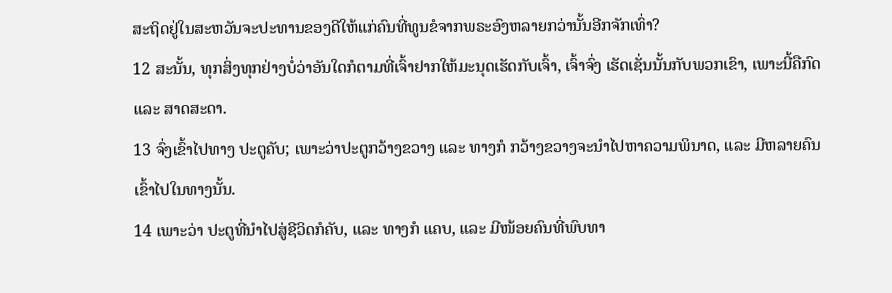ສະຖິດຢູ່ໃນສະຫວັນຈະປະທານຂອງດີໃຫ້ແກ່ຄົນທີ່ທູນຂໍຈາກພຣະອົງຫລາຍກວ່ານັ້ນອີກຈັກເທົ່າ?
12 ສະນັ້ນ, ທຸກສິ່ງທຸກຢ່າງບໍ່ວ່າອັນໃດກໍຕາມທີ່ເຈົ້າຢາກໃຫ້ມະນຸດເຮັດກັບເຈົ້າ, ເຈົ້າຈົ່ງ ເຮັດເຊັ່ນນັ້ນກັບພວກເຂົາ, ເພາະນີ້ຄືກົດ ແລະ ສາດສະດາ.
13 ຈົ່ງເຂົ້າໄປທາງ ປະຕູຄັບ; ເພາະວ່າປະຕູກວ້າງຂວາງ ແລະ ທາງກໍ ກວ້າງຂວາງຈະນຳໄປຫາຄວາມພິນາດ, ແລະ ມີຫລາຍຄົນເຂົ້າໄປໃນທາງນັ້ນ.
14 ເພາະວ່າ ປະຕູທີ່ນຳໄປສູ່ຊີວິດກໍຄັບ, ແລະ ທາງກໍ ແຄບ, ແລະ ມີໜ້ອຍຄົນທີ່ພົບທາ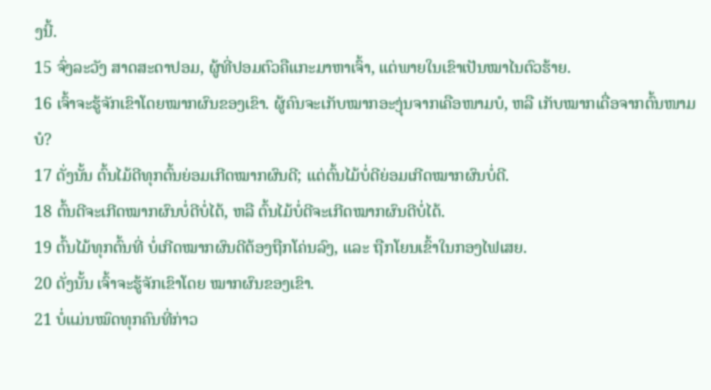ງນີ້.
15 ຈົ່ງລະວັງ ສາດສະດາປອມ, ຜູ້ທີ່ປອມຕົວຄືແກະມາຫາເຈົ້າ, ແຕ່ພາຍໃນເຂົາເປັນໝາໄນຕົວຮ້າຍ.
16 ເຈົ້າຈະຮູ້ຈັກເຂົາໂດຍໝາກຜົນຂອງເຂົາ. ຜູ້ຄົນຈະເກັບໝາກອະງຸ່ນຈາກເຄືອໜາມບໍ, ຫລື ເກັບໝາກເດື່ອຈາກຕົ້ນໜາມບໍ?
17 ດັ່ງນັ້ນ ຕົ້ນໄມ້ດີທຸກຕົ້ນຍ່ອມເກີດໝາກຜົນດີ; ແຕ່ຕົ້ນໄມ້ບໍ່ດີຍ່ອມເກີດໝາກຜົນບໍ່ດີ.
18 ຕົ້ນດີຈະເກີດໝາກຜົນບໍ່ດີບໍ່ໄດ້, ຫລື ຕົ້ນໄມ້ບໍ່ດີຈະເກີດໝາກຜົນດີບໍ່ໄດ້.
19 ຕົ້ນໄມ້ທຸກຕົ້ນທີ່ ບໍ່ເກີດໝາກຜົນດີຕ້ອງຖືກໂຄ່ນລົງ, ແລະ ຖືກໂຍນເຂົ້າໃນກອງໄຟເສຍ.
20 ດັ່ງນັ້ນ ເຈົ້າຈະຮູ້ຈັກເຂົາໂດຍ ໝາກຜົນຂອງເຂົາ.
21 ບໍ່ແມ່ນໝົດທຸກຄົນທີ່ກ່າວ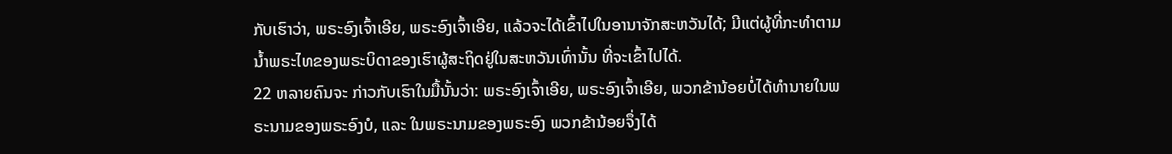ກັບເຮົາວ່າ, ພຣະອົງເຈົ້າເອີຍ, ພຣະອົງເຈົ້າເອີຍ, ແລ້ວຈະໄດ້ເຂົ້າໄປໃນອານາຈັກສະຫວັນໄດ້; ມີແຕ່ຜູ້ທີ່ກະທຳຕາມນ້ຳພຣະໄທຂອງພຣະບິດາຂອງເຮົາຜູ້ສະຖິດຢູ່ໃນສະຫວັນເທົ່ານັ້ນ ທີ່ຈະເຂົ້າໄປໄດ້.
22 ຫລາຍຄົນຈະ ກ່າວກັບເຮົາໃນມື້ນັ້ນວ່າ: ພຣະອົງເຈົ້າເອີຍ, ພຣະອົງເຈົ້າເອີຍ, ພວກຂ້ານ້ອຍບໍ່ໄດ້ທຳນາຍໃນພຣະນາມຂອງພຣະອົງບໍ, ແລະ ໃນພຣະນາມຂອງພຣະອົງ ພວກຂ້ານ້ອຍຈຶ່ງໄດ້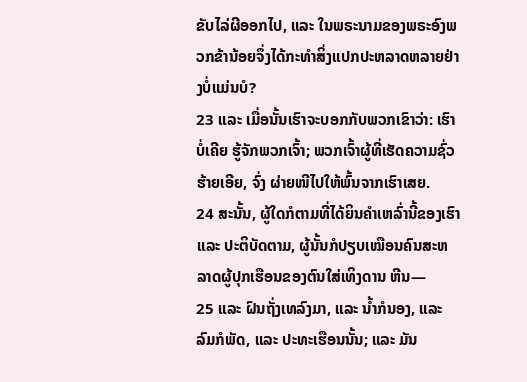ຂັບໄລ່ຜີອອກໄປ, ແລະ ໃນພຣະນາມຂອງພຣະອົງພວກຂ້ານ້ອຍຈຶ່ງໄດ້ກະທຳສິ່ງແປກປະຫລາດຫລາຍຢ່າງບໍ່ແມ່ນບໍ?
23 ແລະ ເມື່ອນັ້ນເຮົາຈະບອກກັບພວກເຂົາວ່າ: ເຮົາບໍ່ເຄີຍ ຮູ້ຈັກພວກເຈົ້າ; ພວກເຈົ້າຜູ້ທີ່ເຮັດຄວາມຊົ່ວຮ້າຍເອີຍ, ຈົ່ງ ຜ່າຍໜີໄປໃຫ້ພົ້ນຈາກເຮົາເສຍ.
24 ສະນັ້ນ, ຜູ້ໃດກໍຕາມທີ່ໄດ້ຍິນຄຳເຫລົ່ານີ້ຂອງເຮົາ ແລະ ປະຕິບັດຕາມ, ຜູ້ນັ້ນກໍປຽບເໝືອນຄົນສະຫລາດຜູ້ປຸກເຮືອນຂອງຕົນໃສ່ເທິງດານ ຫີນ—
25 ແລະ ຝົນຖັ່ງເທລົງມາ, ແລະ ນ້ຳກໍນອງ, ແລະ ລົມກໍພັດ, ແລະ ປະທະເຮືອນນັ້ນ; ແລະ ມັນ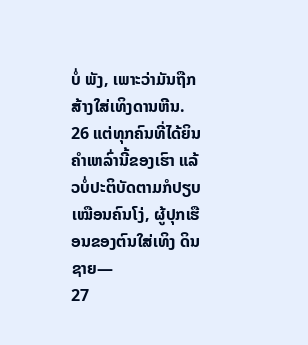ບໍ່ ພັງ, ເພາະວ່າມັນຖືກສ້າງໃສ່ເທິງດານຫີນ.
26 ແຕ່ທຸກຄົນທີ່ໄດ້ຍິນຄຳເຫລົ່ານີ້ຂອງເຮົາ ແລ້ວບໍ່ປະຕິບັດຕາມກໍປຽບເໝືອນຄົນໂງ່, ຜູ້ປຸກເຮືອນຂອງຕົນໃສ່ເທິງ ດິນຊາຍ—
27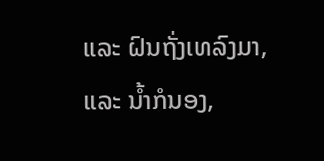ແລະ ຝົນຖັ່ງເທລົງມາ, ແລະ ນ້ຳກໍນອງ,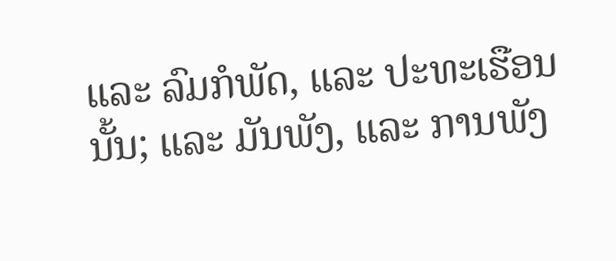ແລະ ລົມກໍພັດ, ແລະ ປະທະເຮືອນນັ້ນ; ແລະ ມັນພັງ, ແລະ ການພັງ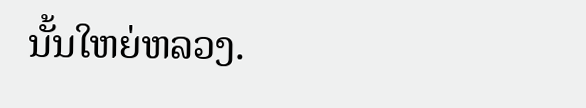ນັ້ນໃຫຍ່ຫລວງ.